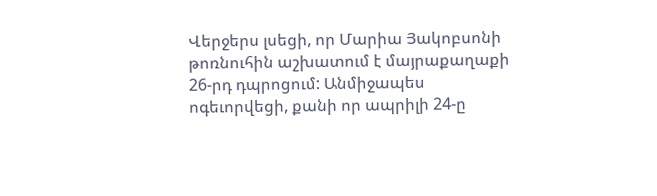Վերջերս լսեցի, որ Մարիա Յակոբսոնի թոռնուհին աշխատում է մայրաքաղաքի 26-րդ դպրոցում: Անմիջապես ոգեւորվեցի, քանի որ ապրիլի 24-ը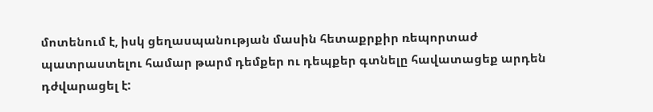մոտենում է, իսկ ցեղասպանության մասին հետաքրքիր ռեպորտաժ պատրաստելու համար թարմ դեմքեր ու դեպքեր գտնելը հավատացեք արդեն դժվարացել է: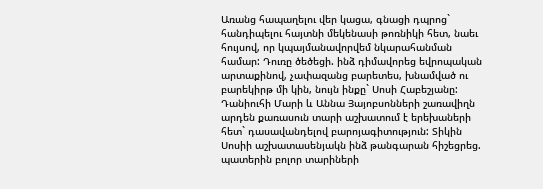Առանց հապաղելու վեր կացա, գնացի դպրոց` հանդիպելու հայտնի մեկենասի թոռնիկի հետ, նաեւ հույսով, որ կպայմանավորվեմ նկարահանման համար: Դուռը ծեծեցի. ինձ դիմավորեց եվրոպական արտաքինով, չափազանց բարետես, խնամված ու բարեկիրթ մի կին, նույն ինքը` Սոսի Հաբեշյանը: Դանիուհի Մարի և Աննա Յայոբսոնների շառավիղն արդեն քառասուն տարի աշխատում է երեխաների հետ` դասավանդելով բարոյագիտություն: Տիկին Սոսիի աշխատասենյակն ինձ թանգարան հիշեցրեց. պատերին բոլոր տարիների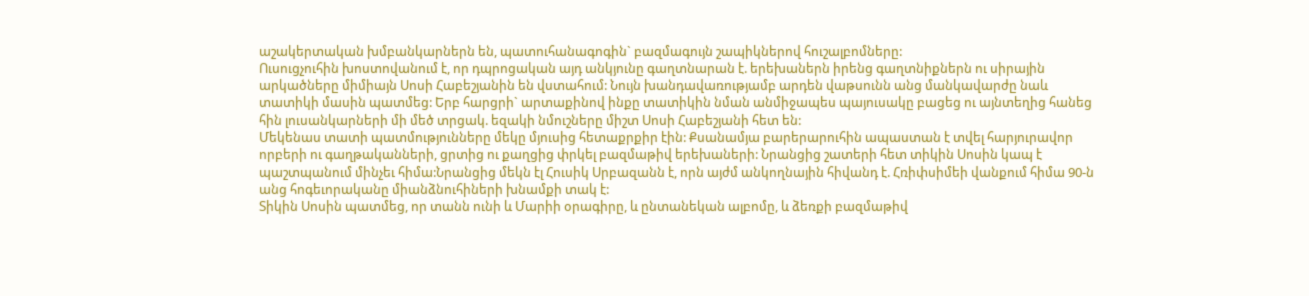աշակերտական խմբանկարներն են, պատուհանագոգին` բազմագույն շապիկներով հուշալբոմները:
Ուսուցչուհին խոստովանում է, որ դպրոցական այդ անկյունը գաղտնարան է. երեխաներն իրենց գաղտնիքներն ու սիրային արկածները միմիայն Սոսի Հաբեշյանին են վստահում: Նույն խանդավառությամբ արդեն վաթսունն անց մանկավարժը նաև տատիկի մասին պատմեց: Երբ հարցրի` արտաքինով ինքը տատիկին նման անմիջապես պայուսակը բացեց ու այնտեղից հանեց հին լուսանկարների մի մեծ տրցակ. եզակի նմուշները միշտ Սոսի Հաբեշյանի հետ են:
Մեկենաս տատի պատմությունները մեկը մյուսից հետաքրքիր էին: Քսանամյա բարերարուհին ապաստան է տվել հարյուրավոր որբերի ու գաղթականների, ցրտից ու քաղցից փրկել բազմաթիվ երեխաների: Նրանցից շատերի հետ տիկին Սոսին կապ է պաշտպանում մինչեւ հիմա:Նրանցից մեկն էլ Հուսիկ Սրբազանն է, որն այժմ անկողնային հիվանդ է. Հռիփսիմեի վանքում հիմա 90-ն անց հոգեւորականը միանձնուհիների խնամքի տակ է:
Տիկին Սոսին պատմեց, որ տանն ունի և Մարիի օրագիրը, և ընտանեկան ալբոմը, և ձեռքի բազմաթիվ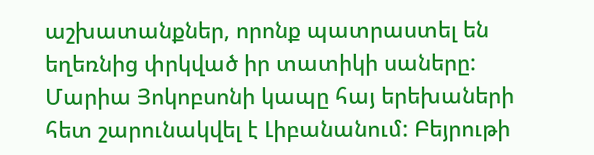աշխատանքներ, որոնք պատրաստել են եղեռնից փրկված իր տատիկի սաները: Մարիա Յոկոբսոնի կապը հայ երեխաների հետ շարունակվել է Լիբանանում: Բեյրութի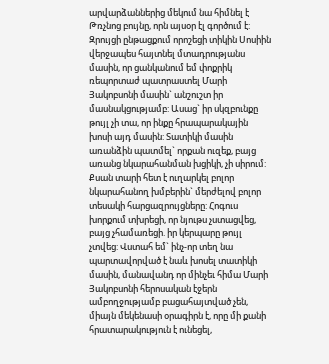արվարձաններից մեկում նա հիմնել է Թռչնոց բույնը, որն այսօր էլ գործում է:
Զրույցի ընթացքում որոշեցի տիկին Սոսիին վերջապես հայտնել մտադրությանս մասին, որ ցանկանում եմ փոքրիկ ռեպորտաժ պատրաստել Մարի Յակոբսոնի մասին` անշուշտ իր մասնակցությամբ: Ասաց` իր սկզբունքը թույլ չի տա, որ ինքը հրապարակային խոսի այդ մասին: Տատիկի մասին առանձին պատմել` որքան ուզեք, բայց առանց նկարահանման խցիկի, չի սիրում: Քսան տարի հետ է ուղարկել բոլոր նկարահանող խմբերին` մերժելով բոլոր տեսակի հարցազրույցները: Հոգուս խորքում տխրեցի, որ նյութս չստացվեց, բայց չհամառեցի. իր կերպարը թույլ չտվեց: Վստահ եմ` ինչ-որ տեղ նա պարտավորված է նաև խոսել տատիկի մասին, մանավանդ որ մինչեւ հիմա Մարի Յակոբսոնի հերոսական էջերն ամբողջությամբ բացահայտված չեն, միայն մեկենասի օրագիրն է, որը մի քանի հրատարակություն է ունեցել,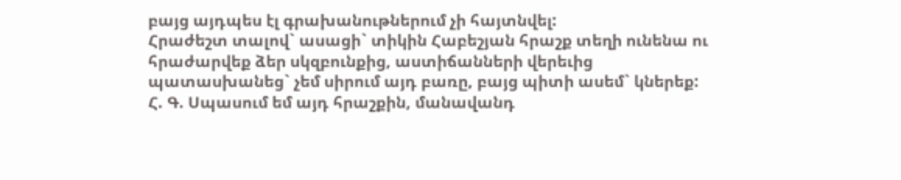բայց այդպես էլ գրախանութներում չի հայտնվել:
Հրաժեշտ տալով` ասացի` տիկին Հաբեշյան հրաշք տեղի ունենա ու հրաժարվեք ձեր սկզբունքից, աստիճանների վերեւից պատասխանեց` չեմ սիրում այդ բառը, բայց պիտի ասեմ` կներեք:
Հ. Գ. Սպասում եմ այդ հրաշքին, մանավանդ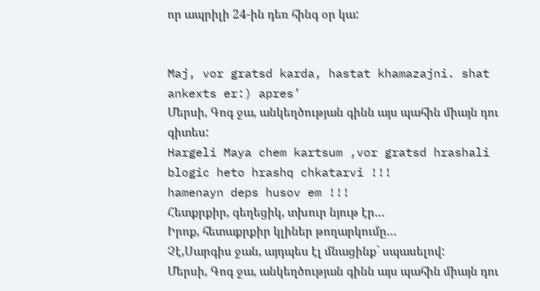որ ապրիլի 24-ին դեռ հինգ օր կա:


Maj, vor gratsd karda, hastat khamazajni. shat ankexts er:) apres’
Մերսի, Գոգ ջա, անկեղծության գինն այս պահին միայն դու գիտես:
Hargeli Maya chem kartsum ,vor gratsd hrashali blogic heto hrashq chkatarvi !!!
hamenayn deps husov em !!!
Հետքրքիր, գեղեցիկ, տխուր նյութ էր…
Իրոք, հետաքրքիր կլիներ թողարկումը…
Չէ,Սարգիս ջան, այդպես էլ մնացինք` սպասելով:
Մերսի, Գոգ ջա, անկեղծության գինն այս պահին միայն դու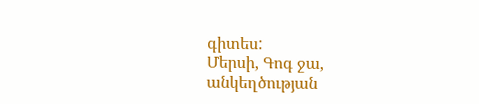գիտես:
Մերսի, Գոգ ջա, անկեղծության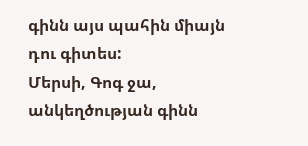գինն այս պահին միայն դու գիտես:
Մերսի, Գոգ ջա, անկեղծության գինն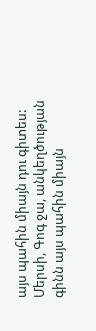այս պահին միայն դու գիտես:
Մերսի, Գոգ ջա, անկեղծության գինն այս պահին միայն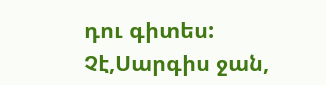դու գիտես:
Չէ,Սարգիս ջան,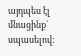այդպես էլ մնացինք` սպասելով: